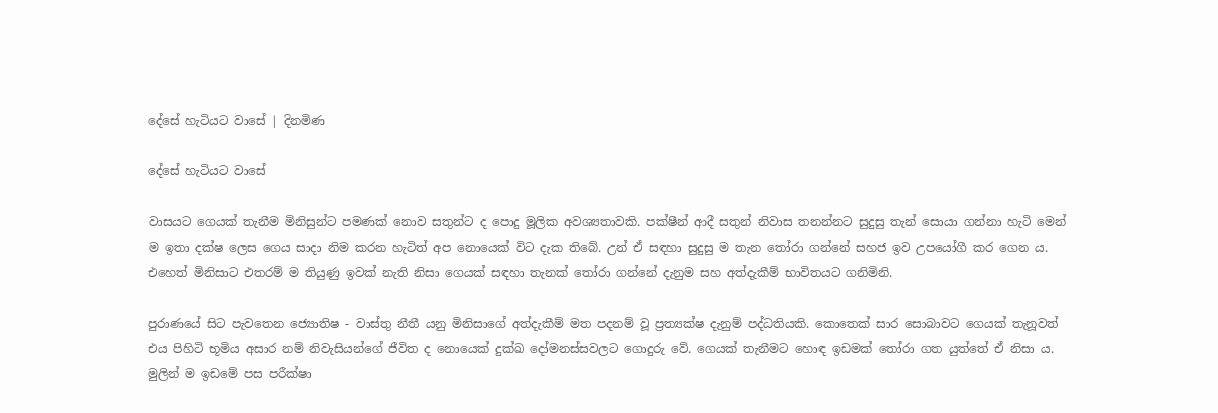දේසේ හැටියට වාසේ | දිනමිණ

දේසේ හැටියට වාසේ

වාසයට ගෙයක් තැනීම මිනිසුන්ට පමණක් නොව සතුන්ට ද පොදු මූලික අවශ්‍යතාවකි. පක්ෂීන් ආදී සතුන් නිවාස තනන්නට සුදුසු තැන් සොයා ගන්නා හැටි මෙන් ම ඉතා දක්ෂ ලෙස ගෙය සාදා නිම කරන හැටිත් අප නොයෙක් විට දැක තිබේ. උන් ඒ සඳහා සුදුසු ම තැන තෝරා ගන්නේ සහජ ඉව උපයෝගී කර ගෙන ය. එහෙත් මිනිසාට එතරම් ම තියුණු ඉවක් නැති නිසා ගෙයක් සඳහා තැනක් තෝරා ගන්නේ දැනුම සහ අත්දැකීම් භාවිතයට ගනිමිනි.

පුරාණයේ සිට පැවතෙන ජ්‍යොතිෂ - වාස්තු නීතී යනු මිනිසාගේ අත්දැකීම් මත පදනම් වූ ප්‍රත්‍යක්ෂ දැනුම් පද්ධතියකි. කොතෙක් සාර සොබාවට ගෙයක් තැනූවත් එය පිහිටි භූමිය අසාර නම් නිවැසියන්ගේ ජීවිත ද නොයෙක් දුක්ඛ දෝමනස්සවලට ගොදුරු වේ. ගෙයක් තැනීමට හොඳ ඉඩමක් තෝරා ගත යුත්තේ ඒ නිසා ය. මුලින් ම ඉඩමේ පස පරීක්ෂා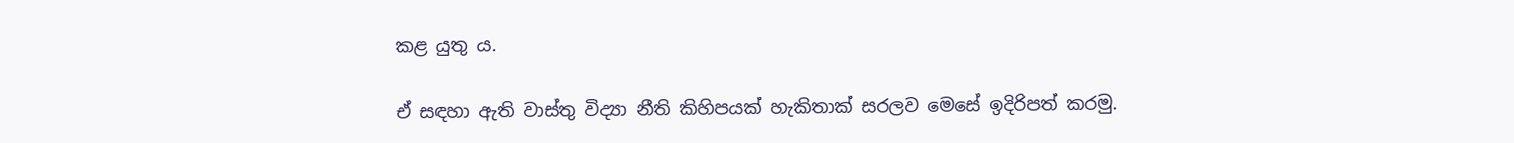කළ යුතු ය.

ඒ සඳහා ඇති වාස්තු විද්‍යා නීති කිහිපයක් හැකිතාක් සරලව මෙසේ ඉදිරිපත් කරමු.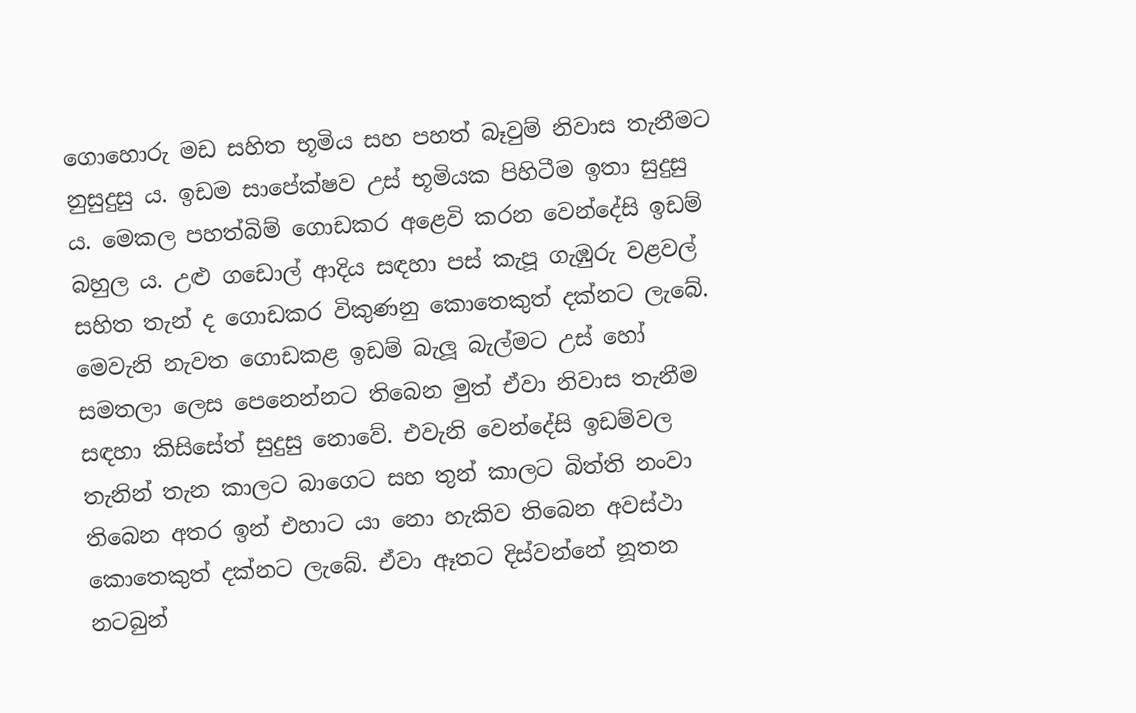ගොහොරු මඩ සහිත භූමිය සහ පහත් බෑවුම් නිවාස තැනීමට නුසුදුසු ය. ඉඩම සාපේක්ෂව උස් භූමියක පිහිටීම ඉතා සුදුසු ය. මෙකල පහත්බිම් ගොඩකර අළෙවි කරන වෙන්දේසි ඉඩම් බහුල ය. උළු ගඩොල් ආදිය සඳහා පස් කැපූ ගැඹුරු වළවල් සහිත තැන් ද ගොඩකර විකුණනු කොතෙකුත් දක්නට ලැබේ. මෙවැනි නැවත ගොඩකළ ඉඩම් බැලූ බැල්මට උස් හෝ සමතලා ලෙස පෙනෙන්නට තිබෙන මුත් ඒවා නිවාස තැනීම සඳහා කිසිසේත් සුදුසු නොවේ. එවැනි වෙන්දේසි ඉඩම්වල තැනින් තැන කාලට බාගෙට සහ තුන් කාලට බිත්ති නංවා තිබෙන අතර ඉන් එහාට යා නො හැකිව තිබෙන අවස්ථා කොතෙකුත් දක්නට ලැබේ. ඒවා ඈතට දිස්වන්නේ නූතන නටබුන්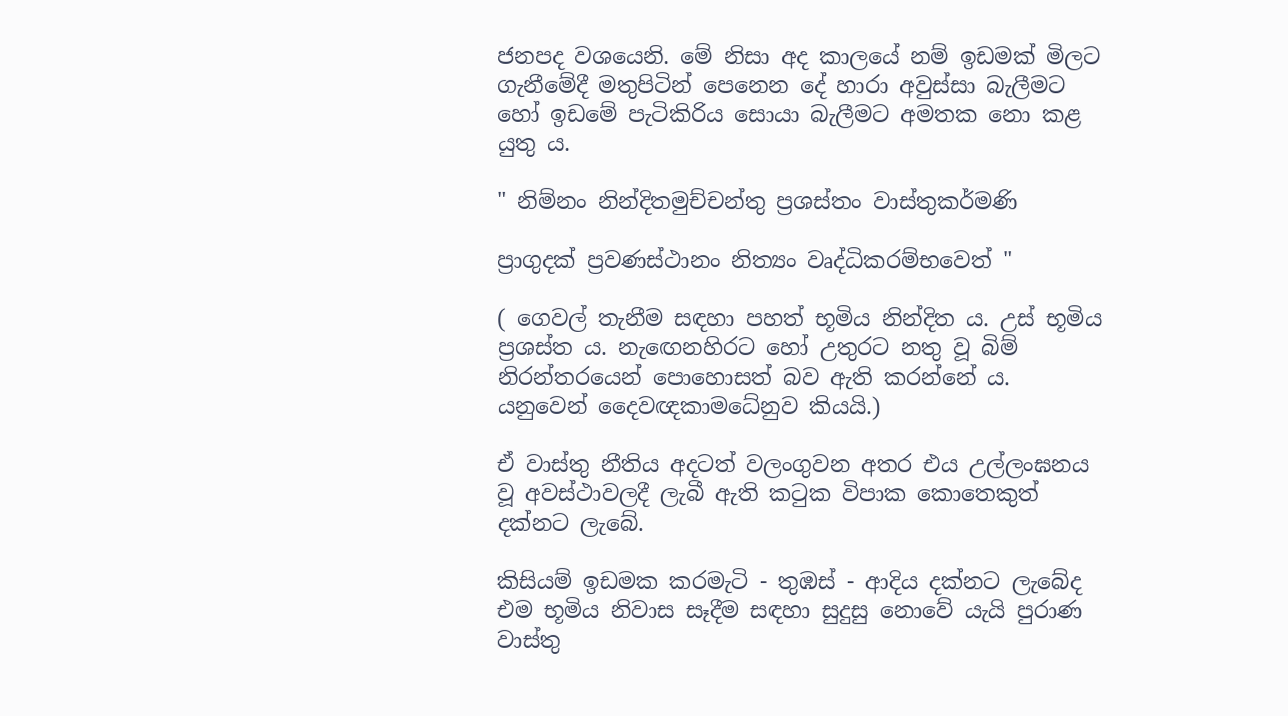ජනපද වශයෙනි. මේ නිසා අද කාලයේ නම් ඉඩමක් මිලට ගැනීමේදී මතුපිටින් පෙනෙන දේ හාරා අවුස්සා බැලීමට හෝ ඉඩමේ පැටිකිරිය සොයා බැලීමට අමතක නො කළ යුතු ය.

" නිම්නං නින්දිතමුච්චන්තු ප්‍රශස්තං වාස්තුකර්මණි

ප්‍රාගුදක් ප්‍රවණස්ථානං නිත්‍යං වෘද්ධිකරම්භවෙත් "

( ගෙවල් තැනීම සඳහා පහත් භූමිය නින්දිත ය. උස් භූමිය ප්‍රශස්ත ය. නැඟෙනහිරට හෝ උතුරට නතු වූ බිම් නිරන්තරයෙන් පොහොසත් බව ඇති කරන්නේ ය. යනුවෙන් දෛවඥකාමධේනුව කියයි.)

ඒ වාස්තු නීතිය අදටත් වලංගුවන අතර එය උල්ලංඝනය වූ අවස්ථාවලදී ලැබී ඇති කටුක විපාක කොතෙකුත් දක්නට ලැබේ.

කිසියම් ඉඩමක කරමැටි - තුඹස් - ආදිය දක්නට ලැබේද එම භූමිය නිවාස සෑදීම සඳහා සුදුසු නොවේ යැයි පුරාණ වාස්තු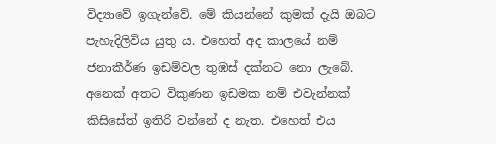විද්‍යාවේ ඉගැන්වේ. මේ කියන්නේ කුමක් දැයි ඔබට පැහැදිලිවිය යුතු ය. එහෙත් අද කාලයේ නම් ජනාකීර්ණ ඉඩම්වල තුඹස් දක්නට නො ලැබේ. අනෙක් අතට විකුණන ඉඩමක නම් එවැන්නක් කිසිසේත් ඉතිරි වන්නේ ද නැත. එහෙත් එය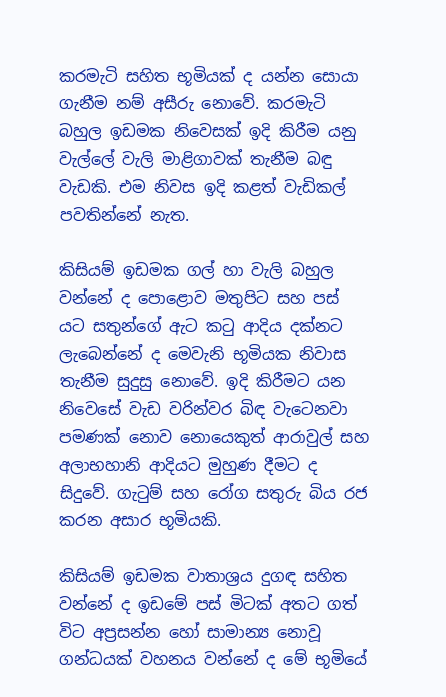කරමැටි සහිත භූමියක් ද යන්න සොයා ගැනීම නම් අසීරු නොවේ. කරමැටි බහුල ඉඩමක නිවෙසක් ඉදි කිරීම යනු වැල්ලේ වැලි මාළිගාවක් තැනීම බඳු වැඩකි. එම නිවස ඉදි කළත් වැඩිකල් පවතින්නේ නැත.

කිසියම් ඉඩමක ගල් හා වැලි බහුල වන්නේ ද පොළොව මතුපිට සහ පස් යට සතුන්ගේ ඇට කටු ආදිය දක්නට ලැබෙන්නේ ද මෙවැනි භූමියක නිවාස තැනීම සුදුසු නොවේ. ඉදි කිරීමට යන නිවෙසේ වැඩ වරින්වර බිඳ වැටෙනවා පමණක් නොව නොයෙකුත් ආරාවුල් සහ අලාභහානි ආදියට මුහුණ දීමට ද සිදුවේ. ගැටුම් සහ රෝග සතුරු බිය රජ කරන අසාර භූමියකි.

කිසියම් ඉඩමක වාතාශ්‍රය දුගඳ සහිත වන්නේ ද ඉඩමේ පස් මිටක් අතට ගත් විට අප්‍රසන්න හෝ සාමාන්‍ය නොවූ ගන්ධයක් වහනය වන්නේ ද මේ භූමියේ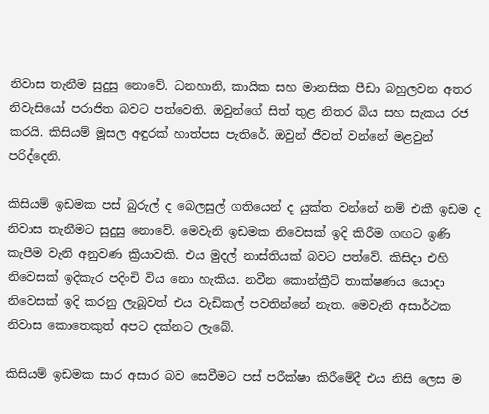නිවාස තැනීම සුදුසු නොවේ. ධනහානි, කායික සහ මානසික පීඩා බහුලවන අතර නිවැසියෝ පරාජිත බවට පත්වෙති. ඔවුන්ගේ සිත් තුළ නිතර බිය සහ සැකය රජ කරයි. කිසියම් මූසල අඳුරක් හාත්පස පැතිරේ. ඔවුන් ජීවත් වන්නේ මළවුන් පරිද්දෙනි.

කිසියම් ඉඩමක පස් බුරුල් ද බෙලසුල් ගතියෙන් ද යුක්ත වන්නේ නම් එකී ඉඩම ද නිවාස තැනීමට සුදුසු නොවේ. මෙවැනි ඉඩමක නිවෙසක් ඉදි කිරීම ගඟට ඉණි කැපීම වැනි අනුවණ ක්‍රියාවකි. එය මුදල් නාස්තියක් බවට පත්වේ. කිසිදා එහි නිවෙසක් ඉදිකැර පදිංචි විය නො හැකිය. නවීන කොන්ක්‍රීට් තාක්ෂණය යොදා නිවෙසක් ඉදි කරනු ලැබූවත් එය වැඩිකල් පවතින්නේ නැත. මෙවැනි අසාර්ථක නිවාස කොතෙකුත් අපට දක්නට ලැබේ.

කිසියම් ඉඩමක සාර අසාර බව සෙවීමට පස් පරීක්ෂා කිරීමේදී එය නිසි ලෙස ම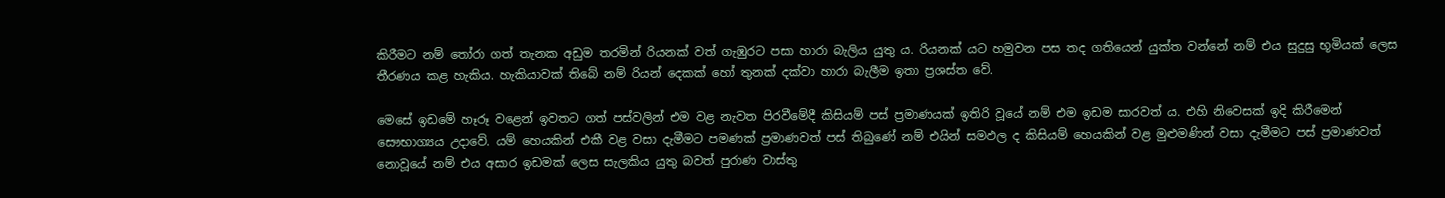කිරීමට නම් තෝරා ගත් තැනක අඩුම තරමින් රියනක් වත් ගැඹුරට පසා හාරා බැලිය යුතු ය. රියනක් යට හමුවන පස තද ගතියෙන් යුක්ත වන්නේ නම් එය සුදුසු භූමියක් ලෙස තීරණය කළ හැකිය. හැකියාවක් තිබේ නම් රියන් දෙකක් හෝ තුනක් දක්වා හාරා බැලීම ඉතා ප්‍රශස්ත වේ.

මෙසේ ඉඩමේ හෑරූ වළෙන් ඉවතට ගත් පස්වලින් එම වළ නැවත පිරවීමේදී කිසියම් පස් ප්‍රමාණයක් ඉතිරි වූයේ නම් එම ඉඩම සාරවත් ය. එහි නිවෙසක් ඉදි කිරීමෙන් සෞභාග්‍යය උදාවේ. යම් හෙයකින් එකී වළ වසා දැමීමට පමණක් ප්‍රමාණවත් පස් තිබුණේ නම් එයින් සමඵල ද කිසියම් හෙයකින් වළ මුළුමණින් වසා දැමීමට පස් ප්‍රමාණවත් නොවූයේ නම් එය අසාර ඉඩමක් ලෙස සැලකිය යුතු බවත් පුරාණ වාස්තු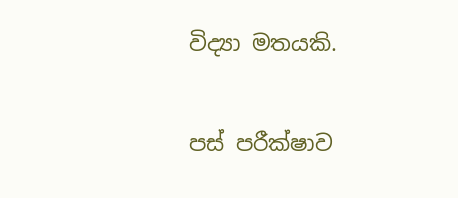විද්‍යා මතයකි.

පස් පරීක්ෂාව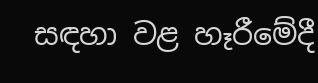සඳහා වළ හෑරීමේදී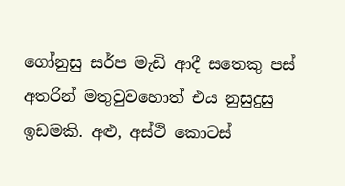ගෝනුසු සර්ප මැඩි ආදී සතෙකු පස් අතරින් මතුවුවහොත් එය නුසුදුසු ඉඩමකි. අළු, අස්ථි කොටස්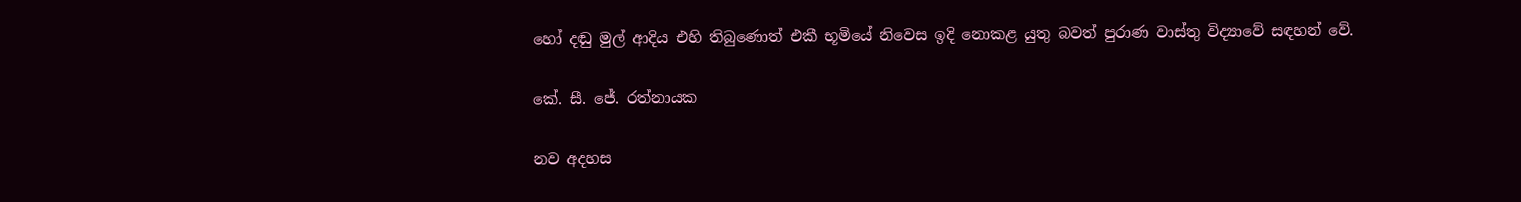හෝ දඬු මුල් ආදිය එහි තිබුණොත් එකී භූමියේ නිවෙස ඉදි නොකළ යුතු බවත් පුරාණ වාස්තු විද්‍යාවේ සඳහන් වේ.

කේ. සී. ජේ. රත්නායක

නව අදහස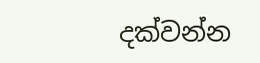දක්වන්න